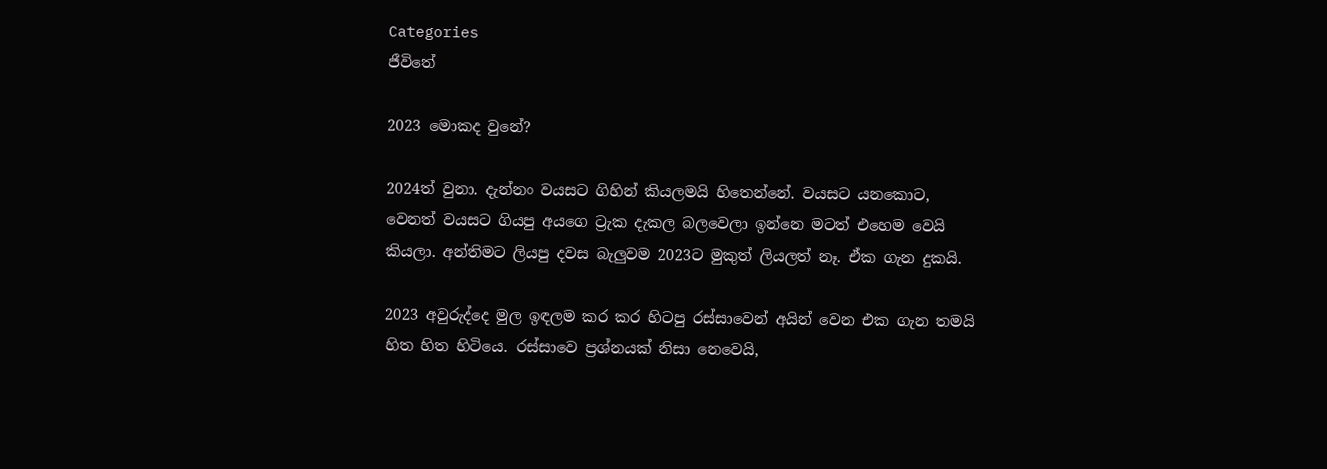Categories
ජීවිතේ

2023 මොකද වුනේ?

2024ත් වුනා. දැන්නං වයසට ගිහින් කියලමයි හිතෙන්නේ. වයසට යනකොට, වෙනත් වයසට ගියපු අයගෙ ට්‍රැක දැකල බලවෙලා ඉන්නෙ මටත් එහෙම වෙයි කියලා. අන්තිමට ලියපු දවස බැලුවම 2023ට මුකුත් ලියලත් නෑ. ඒක ගැන දුකයි.

2023 අවුරුද්දෙ මුල ඉඳලම කර කර හිටපු රස්සාවෙන් අයින් වෙන එක ගැන තමයි හිත හිත හිටියෙ. රස්සාවෙ ප්‍රශ්නයක් නිසා නෙවෙයි,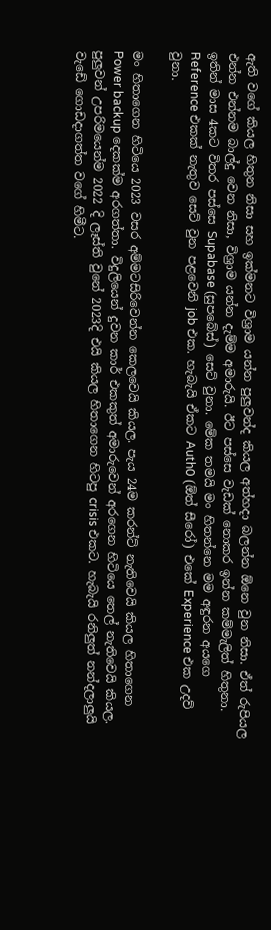ඇති වගේ කියල හිතුන නිසා සහ ඉක්මනට විශ්‍රාම යන්න පුලුවන්ද කියල අත්හදා බලන්න ඕනෙ වුන නිසා. ඒත් රුපියල එන්න එන්නම බාල්දු වෙන නිසා, විශ්‍රාම යන්න දැම්ම අමාරුයි. ඊට පස්සෙ වැඩක් නොකර ඉන්න කම්මැලිත් හිතුනා. ඉතින් මාස 4කට විතර පස්සෙ Supabase (සුපබේස්) සෙට් වුනා. මේක තමයි මං හිතන්නෙ මම අඳුරන අයගෙ Reference එකක් නැතුව සෙට් වුන පළවෙනි job එක. හැබැයි ඒකට Auth0 (ඕත් සීරෝ) එකේ Experience එක උදව් වුනා.

මං හිතාගෙන හිටියෙ 2023 වසර අම්මටසිරිවෙන්න කෙලවෙයි කියල. පැය 24ම කරන්ට් නැතිවෙයි කියල හිතාගෙන Power backup දෙකක්ම අරගත්තා. විදුලියෙන් දුවන කාර් එකකුත් අමාරුවෙන් අරගෙන හිටියෙ තෙල් නැතිවෙයි කියල. පුලුවන් උපරිමයෙන්ම 2022 දි ලෑස්ති වුනේ 2023දි එයි කියල හිතාගෙන හිටපු crisis එකට. හැබැයි රනිලුත් නන්දලාලුයි වැඩේ ගොඩදාගත්ත වගේ හිමීට.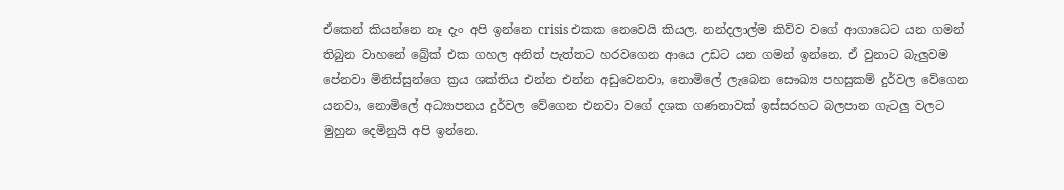ඒකෙන් කියන්නෙ නෑ දැං අපි ඉන්නෙ crisis එකක නෙවෙයි කියල. නන්දලාල්ම කිව්ව වගේ ආගාධෙට යන ගමන් තිබුන වාහනේ බ්‍රේක් එක ගහල අනිත් පැත්තට හරවගෙන ආයෙ උඩට යන ගමන් ඉන්නෙ. ඒ වුනාට බැලුවම පේනවා මිනිස්සුන්ගෙ ක්‍රය ශක්තිය එන්න එන්න අඩුවෙනවා, නොමිලේ ලැබෙන සෞඛ්‍ය පහසුකම් දුර්වල වේගෙන යනවා, නොමිලේ අධ්‍යාපනය දුර්වල වේගෙන එනවා වගේ දශක ගණනාවක් ඉස්සරහට බලපාන ගැටලු වලට මුහුන දෙමිනුයි අපි ඉන්නෙ.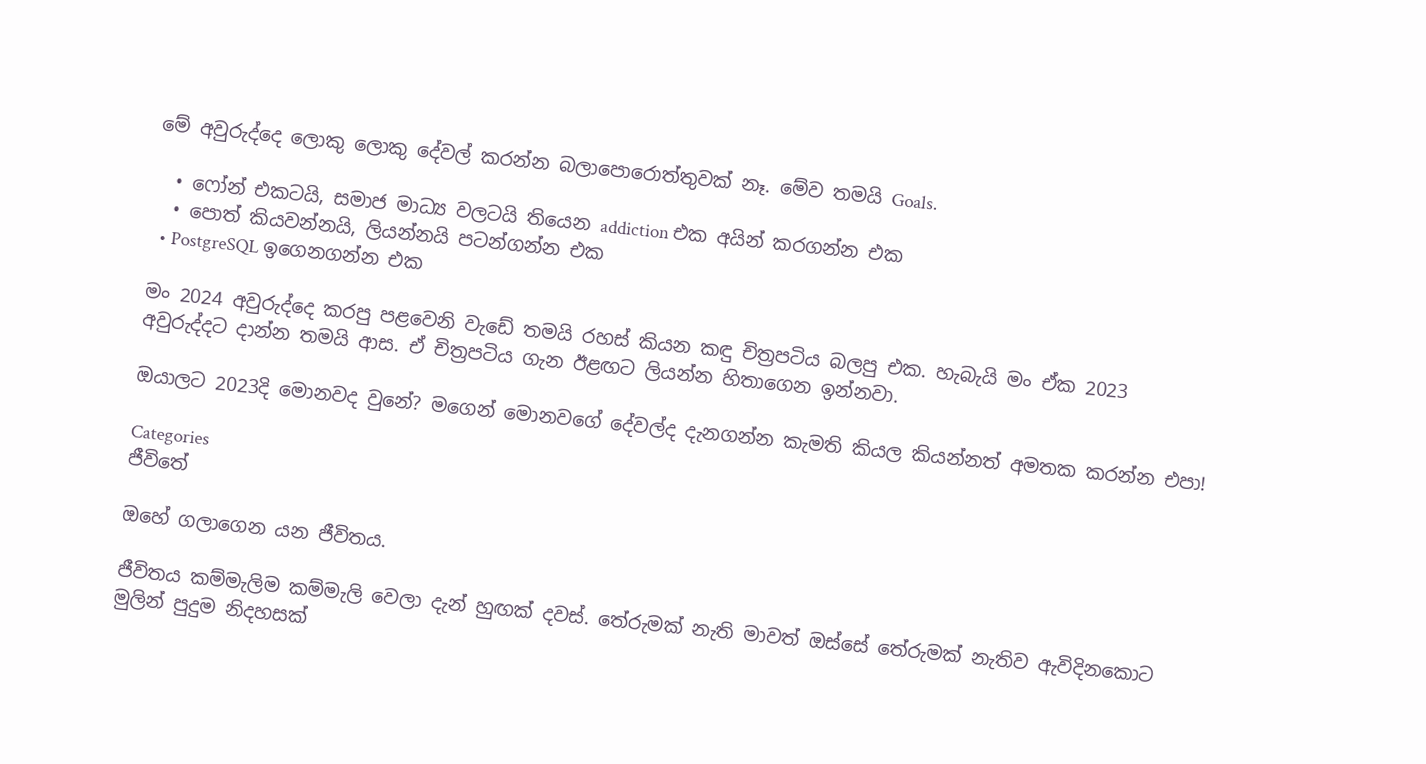මේ අවුරුද්දෙ ලොකු ලොකු දේවල් කරන්න බලාපොරොත්තුවක් නෑ. මේව තමයි Goals.

  • ෆෝන් එකටයි, සමාජ මාධ්‍ය වලටයි තියෙන addiction එක අයින් කරගන්න එක
  • පොත් කියවන්නයි, ලියන්නයි පටන්ගන්න එක
  • PostgreSQL ඉගෙනගන්න එක

මං 2024 අවුරුද්දෙ කරපු පළවෙනි වැඩේ තමයි රහස් කියන කඳු චිත්‍රපටිය බලපු එක. හැබැයි මං ඒක 2023 අවුරුද්දට දාන්න තමයි ආස. ඒ චිත්‍රපටිය ගැන ඊළඟට ලියන්න හිතාගෙන ඉන්නවා.

ඔයාලට 2023දි මොනවද වුනේ? මගෙන් මොනවගේ දේවල්ද දැනගන්න කැමති කියල කියන්නත් අමතක කරන්න එපා!

Categories
ජීවිතේ

ඔහේ ගලාගෙන යන ජීවිතය.

ජීවිතය කම්මැලිම කම්මැලි වෙලා දැන් හුඟක් දවස්. තේරුමක් නැති මාවත් ඔස්සේ තේරුමක් නැතිව ඇවිදිනකොට මුලින් පුදුම නිදහසක්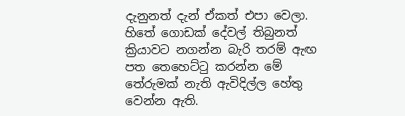දැනුනත් දැන් ඒකත් එපා වෙලා. හිතේ ගොඩක් දේවල් තිබුනත් ක්‍රියාවට නගන්න බැරි තරම් ඇඟ පත තෙහෙට්ටු කරන්න මේ තේරුමක් නැති ඇවිදිල්ල හේතු වෙන්න ඇති.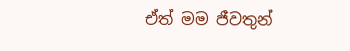ඒත් මම ජීවතුන්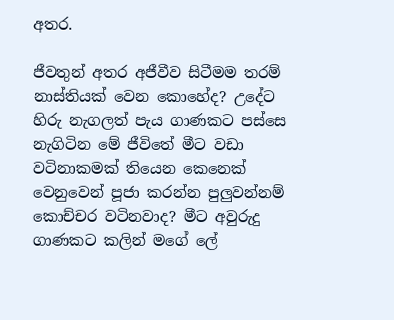අතර.

ජීවතුන් අතර අජීවීව සිටීමම තරම් නාස්තියක් වෙන කොහේද? උදේට හිරු නැගලත් පැය ගාණකට පස්සෙ නැගිටින මේ ජීවිතේ මීට වඩා වටිනාකමක් තියෙන කෙනෙක් වෙනුවෙන් පූජා කරන්න පුලුවන්නම් කොච්චර වටිනවාද? මීට අවුරුදු ගාණකට කලින් මගේ ලේ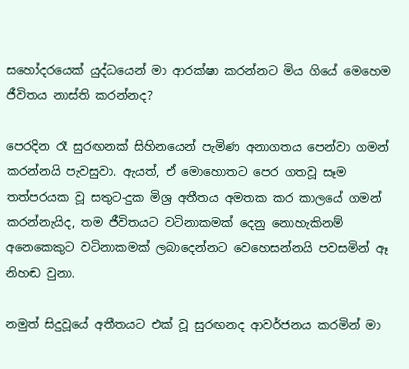සහෝදරයෙක් යුද්ධයෙන් මා ආරක්ෂා කරන්නට මිය ගියේ මෙහෙම ජීවිතය නාස්ති කරන්නද?

පෙරදින රෑ සුරඟනක් සිහිනයෙන් පැමිණ අනාගතය පෙන්වා ගමන් කරන්නයි පැවසුවා. ඇයත්, ඒ මොහොතට පෙර ගතවූ සෑම තත්පරයක වූ සතුට-දුක මිශ්‍ර අතීතය අමතක කර කාලයේ ගමන් කරන්නැයිද, තම ජීවිතයට වටිනාකමක් දෙනු නොහැකිනම් අනෙකෙකුට වටිනාකමක් ලබාදෙන්නට වෙහෙසන්නයි පවසමින් ඈ නිහඬ වුනා.

නමුත් සිදුවූයේ අතීතයට එක් වූ සුරඟනද ආවර්ජනය කරමින් මා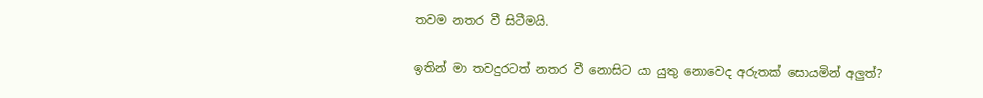තවම නතර වී සිටීමයි.

ඉතින් මා තවදුරටත් නතර වී නොසිට යා යුතු නොවෙද අරුතක් සොයමින් අලුත්?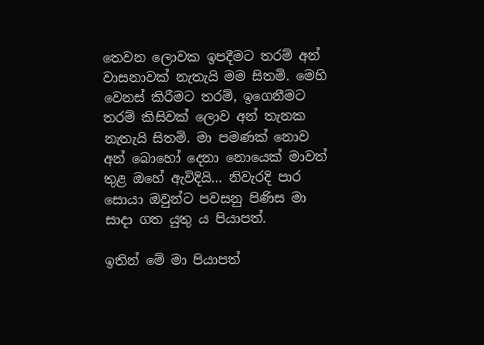තෙවන ලොවක ඉපදීමට තරම් අන් වාසනාවක් නැතැයි මම සිතමි. මෙහි වෙනස් කිරීමට තරම්, ඉගෙනීමට තරම් කිසිවක් ලොව අන් තැනක නැතැයි සිතමි. මා පමණක් නොව අන් බොහෝ දෙනා නොයෙක් මාවත් තුළ ඔහේ ඇවිදියි… නිවැරදි පාර සොයා ඔවුන්ට පවසනු පිණිස මා සාදා ගත යුතු ය පියාපත්.

ඉතින් මේ මා පියාපත්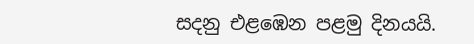සදනු එළඹෙන පළමු දිනයයි.